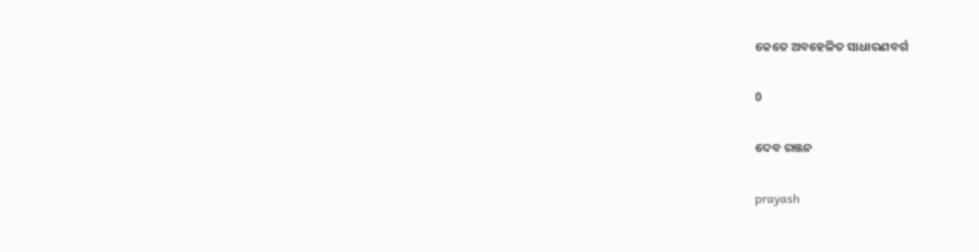କେତେ ଅବହେଳିତ ସାଧାରଣବର୍ଗ

0

ଦେବ ରଞ୍ଜନ

prayash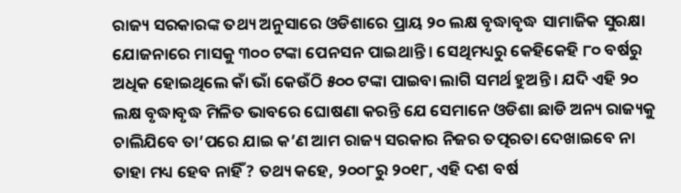ରାଜ୍ୟ ସରକାରଙ୍କ ତଥ୍ୟ ଅନୁସାରେ ଓଡିଶାରେ ପ୍ରାୟ ୨୦ ଲକ୍ଷ ବୃଦ୍ଧାବୃଦ୍ଧ ସାମାଜିକ ସୁରକ୍ଷା ଯୋଜନାରେ ମାସକୁ ୩୦୦ ଟଙ୍କା ପେନସନ ପାଇଥାନ୍ତି । ସେଥିମଧ୍ୟରୁ କେହିକେହି ୮୦ ବର୍ଷରୁ ଅଧିକ ହୋଇଥିଲେ କାଁ ଭାଁ କେଉଁଠି ୫୦୦ ଟଙ୍କା ପାଇବା ଲାଗି ସମର୍ଥ ହୁଅନ୍ତି । ଯଦି ଏହି ୨୦ ଲକ୍ଷ ବୃଦ୍ଧାବୃଦ୍ଧ ମିଳିତ ଭାବରେ ଘୋଷଣା କରନ୍ତି ଯେ ସେମାନେ ଓଡିଶା ଛାଡି ଅନ୍ୟ ରାଜ୍ୟକୁ ଚାଲିଯିବେ ତା’ପରେ ଯାଇ କ’ଣ ଆମ ରାଜ୍ୟ ସରକାର ନିଜର ତତ୍ପରତା ଦେଖାଇବେ ନା ତାହା ମଧ୍ୟ ହେବ ନାହିଁ ? ତଥ୍ୟ କହେ, ୨୦୦୮ରୁ ୨୦୧୮, ଏହି ଦଶ ବର୍ଷ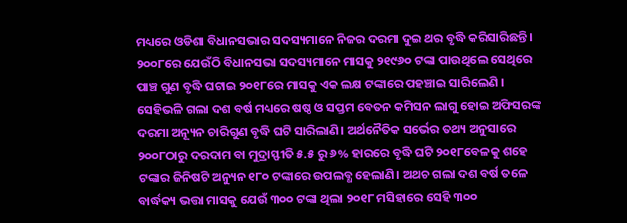ମଧ୍ୟରେ ଓଡିଶା ବିଧାନସଭାର ସଦସ୍ୟମାନେ ନିଜର ଦରମା ଦୁଇ ଥର ବୃଦ୍ଧି କରିସାରିଛନ୍ତି। ୨୦୦୮ରେ ଯେଉଁଠି ବିଧାନସଭା ସଦସ୍ୟମାନେ ମାସକୁ ୨୧୯୬୦ ଟଙ୍କା ପାଉଥିଲେ ସେଥିରେ ପାଞ୍ଚ ଗୁଣ ବୃଦ୍ଧି ଘଟାଇ ୨୦୧୮ରେ ମାସକୁ ଏକ ଲକ୍ଷ ଟଙ୍କାରେ ପହଞ୍ଚାଇ ସାରିଲେଣି । ସେହିଭଳି ଗଲା ଦଶ ବର୍ଷ ମଧ୍ୟରେ ଷଷ୍ଠ ଓ ସପ୍ତମ ବେତନ କମିସନ ଲାଗୁ ହୋଇ ଅଫିସରଙ୍କ ଦରମା ଅନ୍ୟୂନ ଚାରିଗୁଣ ବୃଦ୍ଧି ଘଟି ସାରିଲାଣି। ଅର୍ଥନୈତିକ ସର୍ଭେର ତଥ୍ୟ ଅନୁସାରେ ୨୦୦୮ଠାରୁ ଦରଦାମ ବା ମୁଦ୍ରାସ୍ଫୀତି ୫.୫ ରୁ ୬% ହାରରେ ବୃଦ୍ଧି ଘଟି ୨୦୧୮ବେଳକୁ ଶହେ ଟଙ୍କାର ଜିନିଷଟି ଅନ୍ୟୁନ ୧୮୦ ଟଙ୍କାରେ ଉପଲବ୍ଧ ହେଲାଣି। ଅଥଚ ଗଲା ଦଶ ବର୍ଷ ତଳେ ବାର୍ଦ୍ଧକ୍ୟ ଭତ୍ତା ମାସକୁ ଯେଉଁ ୩୦୦ ଟଙ୍କା ଥିଲା ୨୦୧୮ ମସିହାରେ ସେହି ୩୦୦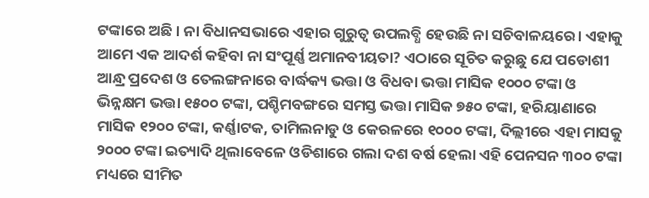ଟଙ୍କାରେ ଅଛି । ନା ବିଧାନସଭାରେ ଏହାର ଗୁରୁତ୍ବ ଉପଲବ୍ଧି ହେଉଛି ନା ସଚିବାଳୟରେ। ଏହାକୁ ଆମେ ଏକ ଆଦର୍ଶ କହିବା ନା ସଂପୂର୍ଣ୍ଣ ଅମାନବୀୟତା? ଏଠାରେ ସୂଚିତ କରୁଛୁ ଯେ ପଡୋଶୀ ଆନ୍ଧ୍ର ପ୍ରଦେଶ ଓ ତେଲଙ୍ଗନାରେ ବାର୍ଦ୍ଧକ୍ୟ ଭତ୍ତା ଓ ବିଧବା ଭତ୍ତା ମାସିକ ୧୦୦୦ ଟଙ୍କା ଓ ଭିନ୍ନକ୍ଷମ ଭତ୍ତା ୧୫୦୦ ଟଙ୍କା, ପଶ୍ଚିମବଙ୍ଗରେ ସମସ୍ତ ଭତ୍ତା ମାସିକ ୭୫୦ ଟଙ୍କା, ହରିୟାଣାରେ ମାସିକ ୧୨୦୦ ଟଙ୍କା, କର୍ଣ୍ଣାଟକ, ତାମିଲନାଡୁ ଓ କେରଳରେ ୧୦୦୦ ଟଙ୍କା, ଦିଲ୍ଲୀରେ ଏହା ମାସକୁ ୨୦୦୦ ଟଙ୍କା ଇତ୍ୟାଦି ଥିଲାବେଳେ ଓଡିଶାରେ ଗଲା ଦଶ ବର୍ଷ ହେଲା ଏହି ପେନସନ ୩୦୦ ଟଙ୍କା ମଧ୍ୟରେ ସୀମିତ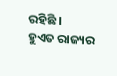ରହିଛି ।
ହୁଏତ ରାଜ୍ୟର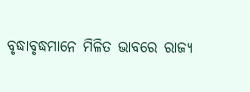ବୃଦ୍ଧାବୃଦ୍ଧମାନେ ମିଳିତ ଭାବରେ ରାଜ୍ୟ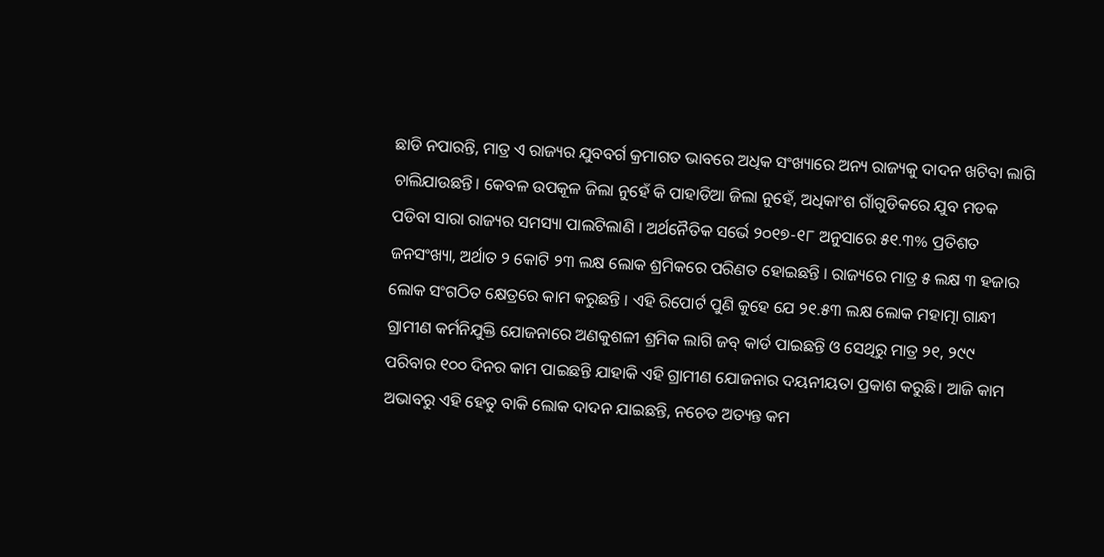ଛାଡି ନପାରନ୍ତି, ମାତ୍ର ଏ ରାଜ୍ୟର ଯୁବବର୍ଗ କ୍ରମାଗତ ଭାବରେ ଅଧିକ ସଂଖ୍ୟାରେ ଅନ୍ୟ ରାଜ୍ୟକୁ ଦାଦନ ଖଟିବା ଲାଗି ଚାଲିଯାଉଛନ୍ତି। କେବଳ ଉପକୂଳ ଜିଲା ନୁହେଁ କି ପାହାଡିଆ ଜିଲା ନୁହେଁ, ଅଧିକାଂଶ ଗାଁଗୁଡିକରେ ଯୁବ ମଡକ ପଡିବା ସାରା ରାଜ୍ୟର ସମସ୍ୟା ପାଲଟିଲାଣି । ଅର୍ଥନୈତିକ ସର୍ଭେ ୨୦୧୭-୧୮ ଅନୁସାରେ ୫୧.୩% ପ୍ରତିଶତ ଜନସଂଖ୍ୟା, ଅର୍ଥାତ ୨ କୋଟି ୨୩ ଲକ୍ଷ ଲୋକ ଶ୍ରମିକରେ ପରିଣତ ହୋଇଛନ୍ତି । ରାଜ୍ୟରେ ମାତ୍ର ୫ ଲକ୍ଷ ୩ ହଜାର ଲୋକ ସଂଗଠିତ କ୍ଷେତ୍ରରେ କାମ କରୁଛନ୍ତି । ଏହି ରିପୋର୍ଟ ପୁଣି କୁହେ ଯେ ୨୧.୫୩ ଲକ୍ଷ ଲୋକ ମହାତ୍ମା ଗାନ୍ଧୀ ଗ୍ରାମୀଣ କର୍ମନିଯୁକ୍ତି ଯୋଜନାରେ ଅଣକୁଶଳୀ ଶ୍ରମିକ ଲାଗି ଜବ୍‌ କାର୍ଡ ପାଇଛନ୍ତି ଓ ସେଥିରୁ ମାତ୍ର ୨୧, ୨୯୯ ପରିବାର ୧୦୦ ଦିନର କାମ ପାଇଛନ୍ତି ଯାହାକି ଏହି ଗ୍ରାମୀଣ ଯୋଜନାର ଦୟନୀୟତା ପ୍ରକାଶ କରୁଛି। ଆଜି କାମ ଅଭାବରୁ ଏହି ହେତୁ ବାକି ଲୋକ ଦାଦନ ଯାଇଛନ୍ତି, ନଚେତ ଅତ୍ୟନ୍ତ କମ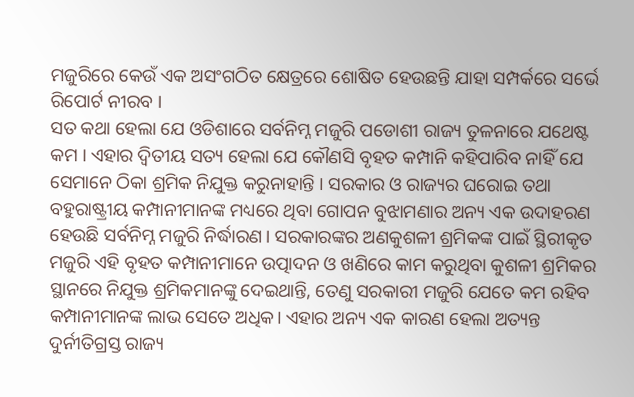ମଜୁରିରେ କେଉଁ ଏକ ଅସଂଗଠିତ କ୍ଷେତ୍ରରେ ଶୋଷିତ ହେଉଛନ୍ତି ଯାହା ସମ୍ପର୍କରେ ସର୍ଭେ ରିପୋର୍ଟ ନୀରବ ।
ସତ କଥା ହେଲା ଯେ ଓଡିଶାରେ ସର୍ବନିମ୍ନ ମଜୁରି ପଡୋଶୀ ରାଜ୍ୟ ତୁଳନାରେ ଯଥେଷ୍ଟ କମ । ଏହାର ଦ୍ବିତୀୟ ସତ୍ୟ ହେଲା ଯେ କୌଣସି ବୃହତ କମ୍ପାନି କହିପାରିବ ନାହିଁ ଯେ ସେମାନେ ଠିକା ଶ୍ରମିକ ନିଯୁକ୍ତ କରୁନାହାନ୍ତି । ସରକାର ଓ ରାଜ୍ୟର ଘରୋଇ ତଥା ବହୁରାଷ୍ଟ୍ରୀୟ କମ୍ପାନୀମାନଙ୍କ ମଧ୍ୟରେ ଥିବା ଗୋପନ ବୁଝାମଣାର ଅନ୍ୟ ଏକ ଉଦାହରଣ ହେଉଛି ସର୍ବନିମ୍ନ ମଜୁରି ନିର୍ଦ୍ଧାରଣ। ସରକାରଙ୍କର ଅଣକୁଶଳୀ ଶ୍ରମିକଙ୍କ ପାଇଁ ସ୍ଥିରୀକୃତ ମଜୁରି ଏହି ବୃହତ କମ୍ପାନୀମାନେ ଉତ୍ପାଦନ ଓ ଖଣିରେ କାମ କରୁଥିବା କୁଶଳୀ ଶ୍ରମିକର ସ୍ଥାନରେ ନିଯୁକ୍ତ ଶ୍ରମିକମାନଙ୍କୁ ଦେଇଥାନ୍ତି, ତେଣୁ ସରକାରୀ ମଜୁରି ଯେତେ କମ ରହିବ କମ୍ପାନୀମାନଙ୍କ ଲାଭ ସେତେ ଅଧିକ। ଏହାର ଅନ୍ୟ ଏକ କାରଣ ହେଲା ଅତ୍ୟନ୍ତ ଦୁର୍ନୀତିଗ୍ରସ୍ତ ରାଜ୍ୟ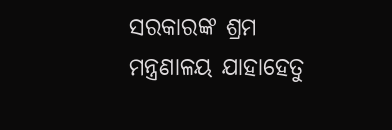ସରକାରଙ୍କ ଶ୍ରମ ମନ୍ତ୍ରଣାଳୟ ଯାହାହେତୁ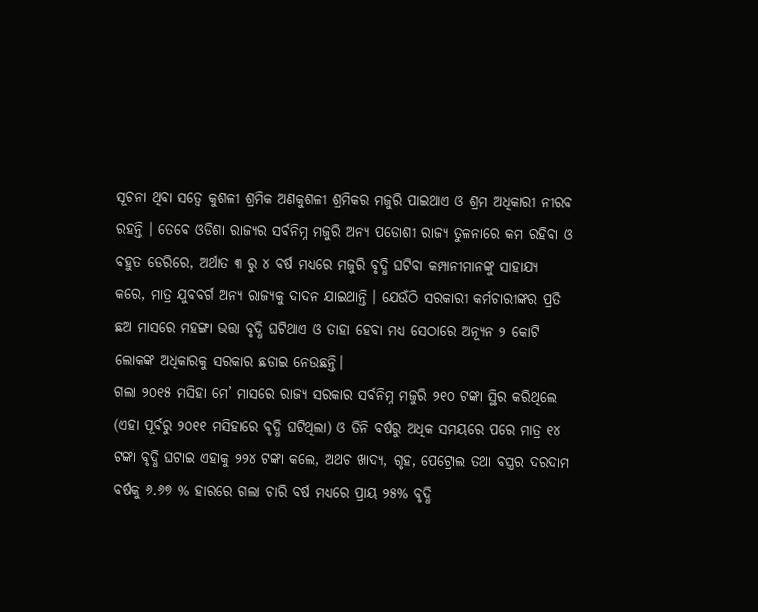ସୂଚନା ଥିବା ସତ୍ବେ କୁଶଳୀ ଶ୍ରମିକ ଅଣକୁଶଳୀ ଶ୍ରମିକର ମଜୁରି ପାଇଥାଏ ଓ ଶ୍ରମ ଅଧିକାରୀ ନୀରବ ରହନ୍ତି । ତେବେ ଓଡିଶା ରାଜ୍ୟର ସର୍ବନିମ୍ନ ମଜୁରି ଅନ୍ୟ ପଡୋଶୀ ରାଜ୍ୟ ତୁଳନାରେ କମ ରହିବା ଓ ବହୁତ ଡେରିରେ, ଅର୍ଥାତ ୩ ରୁ ୪ ବର୍ଷ ମଧ୍ୟରେ ମଜୁରି ବୃଦ୍ଧି ଘଟିବା କମ୍ପାନୀମାନଙ୍କୁ ସାହାଯ୍ୟ କରେ, ମାତ୍ର ଯୁବବର୍ଗ ଅନ୍ୟ ରାଜ୍ୟକୁ ଦାଦନ ଯାଇଥାନ୍ତି । ଯେଉଁଠି ସରକାରୀ କର୍ମଚାରୀଙ୍କର ପ୍ରତି ଛଅ ମାସରେ ମହଙ୍ଗା ଭତ୍ତା ବୃଦ୍ଧି ଘଟିଥାଏ ଓ ତାହା ହେବା ମଧ୍ୟ ସେଠାରେ ଅନ୍ୟୂନ ୨ କୋଟି ଲୋକଙ୍କ ଅଧିକାରକୁ ସରକାର ଛଡାଇ ନେଉଛନ୍ତି।
ଗଲା ୨୦୧୫ ମସିହା ମେ’ ମାସରେ ରାଜ୍ୟ ସରକାର ସର୍ବନିମ୍ନ ମଜୁରି ୨୧୦ ଟଙ୍କା ସ୍ଥିର କରିଥିଲେ (ଏହା ପୂର୍ବରୁ ୨୦୧୧ ମସିହାରେ ବୃଦ୍ଧି ଘଟିଥିଲା) ଓ ତିନି ବର୍ଷରୁ ଅଧିକ ସମୟରେ ପରେ ମାତ୍ର ୧୪ ଟଙ୍କା ବୃଦ୍ଧି ଘଟାଇ ଏହାକୁ ୨୨୪ ଟଙ୍କା କଲେ, ଅଥଚ ଖାଦ୍ୟ, ଗୃହ, ପେଟ୍ରୋଲ ତଥା ବସ୍ତ୍ରର ଦରଦାମ ବର୍ଷକୁ ୬.୬୭ % ହାରରେ ଗଲା ଚାରି ବର୍ଷ ମଧ୍ୟରେ ପ୍ରାୟ ୨୫% ବୃଦ୍ଧି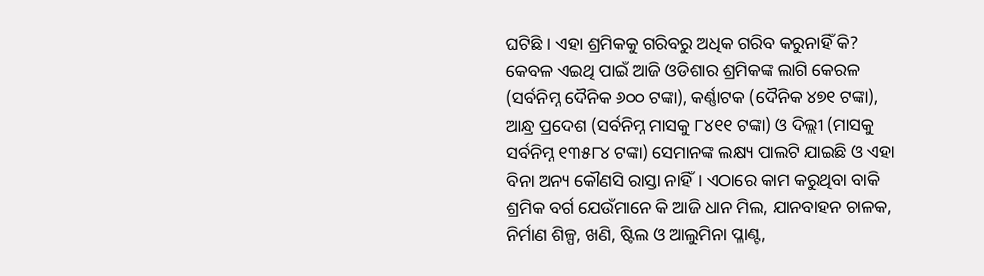ଘଟିଛି । ଏହା ଶ୍ରମିକକୁ ଗରିବରୁ ଅଧିକ ଗରିବ କରୁନାହିଁ କି? କେବଳ ଏଇଥି ପାଇଁ ଆଜି ଓଡିଶାର ଶ୍ରମିକଙ୍କ ଲାଗି କେରଳ (ସର୍ବନିମ୍ନ ଦୈନିକ ୬୦୦ ଟଙ୍କା), କର୍ଣ୍ଣାଟକ (ଦୈନିକ ୪୭୧ ଟଙ୍କା), ଆନ୍ଧ୍ର ପ୍ରଦେଶ (ସର୍ବନିମ୍ନ ମାସକୁ ୮୪୧୧ ଟଙ୍କା) ଓ ଦିଲ୍ଲୀ (ମାସକୁ ସର୍ବନିମ୍ନ ୧୩୫୮୪ ଟଙ୍କା) ସେମାନଙ୍କ ଲକ୍ଷ୍ୟ ପାଲଟି ଯାଇଛି ଓ ଏହା ବିନା ଅନ୍ୟ କୌଣସି ରାସ୍ତା ନାହିଁ। ଏଠାରେ କାମ କରୁଥିବା ବାକି ଶ୍ରମିକ ବର୍ଗ ଯେଉଁମାନେ କି ଆଜି ଧାନ ମିଲ, ଯାନବାହନ ଚାଳକ, ନିର୍ମାଣ ଶିଳ୍ପ, ଖଣି, ଷ୍ଟିଲ ଓ ଆଲୁମିନା ପ୍ଳାଣ୍ଟ,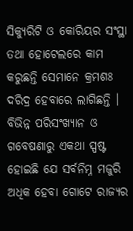ସିକ୍ୟୁରିଟି ଓ କୋରିୟର ସଂସ୍ଥା ତଥା ହୋଟେଲରେ କାମ କରୁଛନ୍ତି ସେମାନେ କ୍ରମଶଃ ଦରିଦ୍ର ହେବାରେ ଲାଗିଛନ୍ତି । ବିଭିନ୍ନ ପରିସଂଖ୍ୟାନ ଓ ଗବେଷଣାରୁ ଏକଥା ସ୍ପଷ୍ଟ ହୋଇଛି ଯେ ସର୍ବନିମ୍ନ ମଜୁରି ଅଧିକ ହେବା ଗୋଟେ ରାଜ୍ୟର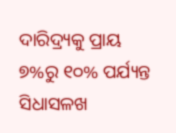ଦାରିଦ୍ର୍ୟକୁ ପ୍ରାୟ ୭%ରୁ ୧୦% ପର୍ଯ୍ୟନ୍ତ ସିଧାସଳଖ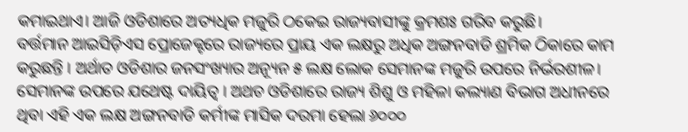କମାଇଥାଏ। ଆଜି ଓଡିଶାରେ ଅତ୍ୟଧିକ ମଜୁରି ଠକେଇ ରାଜ୍ୟବାସୀଙ୍କୁ କ୍ରମଶଃ ଗରିବ କରୁଛି।
ବର୍ତ୍ତମାନ ଆଇସିଡ଼ିଏସ ପ୍ରୋଜେକ୍ଟରେ ରାଜ୍ୟରେ ପ୍ରାୟ ଏକ ଲକ୍ଷରୁ ଅଧିକ ଅଙ୍ଗନବାଡି ଶ୍ରମିକ ଠିକାରେ କାମ କରୁଛନ୍ତି । ଅର୍ଥାତ ଓଡିଶାର ଜନସଂଖ୍ୟାର ଅନ୍ୟୂନ ୫ ଲକ୍ଷ ଲୋକ ସେମାନଙ୍କ ମଜୁରି ଉପରେ ନିର୍ଭରଶୀଳ। ସେମାନଙ୍କ ଉପରେ ଯଥେଷ୍ଟ ଦାୟିତ୍ବ । ଅଥଚ ଓଡିଶାରେ ରାଜ୍ୟ ଶିଶୁ ଓ ମହିଳା କଲ୍ୟାଣ ବିଭାଗ ଅଧୀନରେ ଥିବା ଏହି ଏକ ଲକ୍ଷ ଅଙ୍ଗନବାଡି କର୍ମୀଙ୍କ ମାସିକ ଦରମା ହେଲା ୬୦୦୦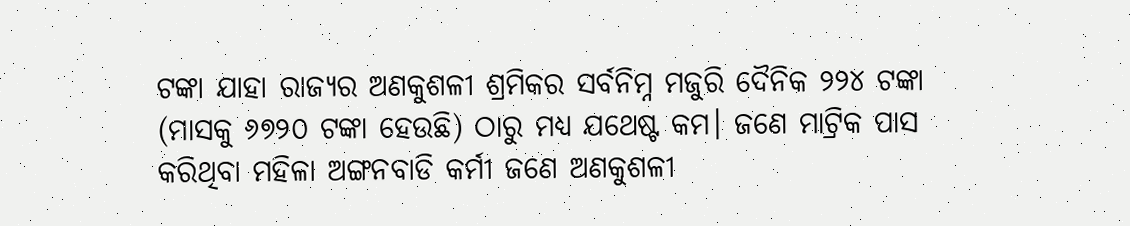ଟଙ୍କା ଯାହା ରାଜ୍ୟର ଅଣକୁଶଳୀ ଶ୍ରମିକର ସର୍ବନିମ୍ନ ମଜୁରି ଦୈନିକ ୨୨୪ ଟଙ୍କା (ମାସକୁ ୬୭୨୦ ଟଙ୍କା ହେଉଛି) ଠାରୁ ମଧ୍ୟ ଯଥେଷ୍ଟ କମ। ଜଣେ ମାଟ୍ରିକ ପାସ କରିଥିବା ମହିଳା ଅଙ୍ଗନବାଡି କର୍ମୀ ଜଣେ ଅଣକୁଶଳୀ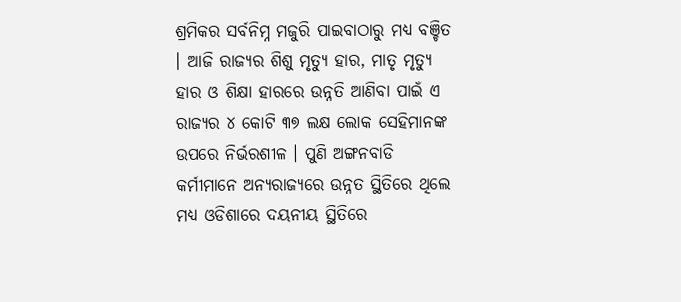ଶ୍ରମିକର ସର୍ବନିମ୍ନ ମଜୁରି ପାଇବାଠାରୁ ମଧ୍ୟ ବଞ୍ଚିତ । ଆଜି ରାଜ୍ୟର ଶିଶୁ ମୃତ୍ୟୁ ହାର, ମାତୃ ମୃତ୍ୟୁ ହାର ଓ ଶିକ୍ଷା ହାରରେ ଉନ୍ନତି ଆଣିବା ପାଇଁ ଏ ରାଜ୍ୟର ୪ କୋଟି ୩୭ ଲକ୍ଷ ଲୋକ ସେହିମାନଙ୍କ ଉପରେ ନିର୍ଭରଶୀଳ । ପୁଣି ଅଙ୍ଗନବାଡି କର୍ମୀମାନେ ଅନ୍ୟରାଜ୍ୟରେ ଉନ୍ନତ ସ୍ଥିତିରେ ଥିଲେ ମଧ୍ୟ ଓଡିଶାରେ ଦୟନୀୟ ସ୍ଥିତିରେ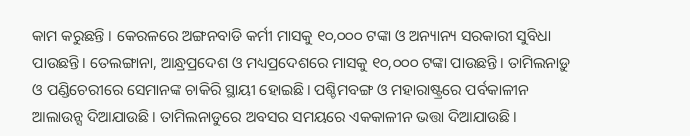କାମ କରୁଛନ୍ତି । କେରଳରେ ଅଙ୍ଗନବାଡି କର୍ମୀ ମାସକୁ ୧୦,୦୦୦ ଟଙ୍କା ଓ ଅନ୍ୟାନ୍ୟ ସରକାରୀ ସୁବିଧା ପାଉଛନ୍ତି। ତେଲଙ୍ଗାନା, ଆନ୍ଧ୍ରପ୍ରଦେଶ ଓ ମଧ୍ୟପ୍ରଦେଶରେ ମାସକୁ ୧୦,୦୦୦ ଟଙ୍କା ପାଉଛନ୍ତି। ତାମିଲନାଡ଼ୁ ଓ ପଣ୍ଡିଚେରୀରେ ସେମାନଙ୍କ ଚାକିରି ସ୍ଥାୟୀ ହୋଇଛି। ପଶ୍ଚିମବଙ୍ଗ ଓ ମହାରାଷ୍ଟ୍ରରେ ପର୍ବକାଳୀନ ଆଲାଉନ୍ସ ଦିଆଯାଉଛି। ତାମିଲନାଡୁରେ ଅବସର ସମୟରେ ଏକକାଳୀନ ଭତ୍ତା ଦିଆଯାଉଛି।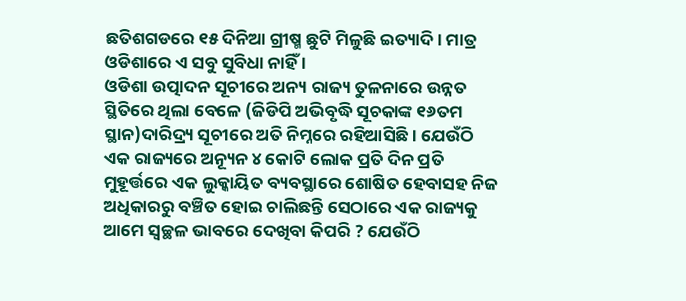ଛତିଶଗଡରେ ୧୫ ଦିନିଆ ଗ୍ରୀଷ୍ମ ଛୁଟି ମିଳୁଛି ଇତ୍ୟାଦି। ମାତ୍ର ଓଡିଶାରେ ଏ ସବୁ ସୁବିଧା ନାହିଁ ।
ଓଡିଶା ଉତ୍ପାଦନ ସୂଚୀରେ ଅନ୍ୟ ରାଜ୍ୟ ତୁଳନାରେ ଉନ୍ନତ ସ୍ଥିତିରେ ଥିଲା ବେଳେ (ଜିଡିପି ଅଭିବୃଦ୍ଧି ସୂଚକାଙ୍କ ୧୬ତମ ସ୍ଥାନ)ଦାରିଦ୍ର୍ୟ ସୂଚୀରେ ଅତି ନିମ୍ନରେ ରହିଆସିଛି । ଯେଉଁଠି ଏକ ରାଜ୍ୟରେ ଅନ୍ୟୂନ ୪ କୋଟି ଲୋକ ପ୍ରତି ଦିନ ପ୍ରତି ମୁହୂର୍ତ୍ତରେ ଏକ ଲୁକ୍କାୟିତ ବ୍ୟବସ୍ଥାରେ ଶୋଷିତ ହେବାସହ ନିଜ ଅଧିକାରରୁ ବଞ୍ଚିତ ହୋଇ ଚାଲିଛନ୍ତି ସେଠାରେ ଏକ ରାଜ୍ୟକୁ ଆମେ ସ୍ବଚ୍ଛଳ ଭାବରେ ଦେଖିବା କିପରି ? ଯେଉଁଠି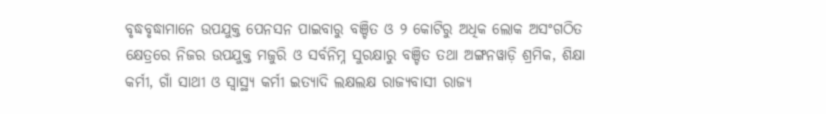ବୃଦ୍ଧବୃଦ୍ଧାମାନେ ଉପଯୁକ୍ତ ପେନସନ ପାଇବାରୁ ବଞ୍ଚିତ ଓ ୨ କୋଟିରୁ ଅଧିକ ଲୋକ ଅସଂଗଠିତ କ୍ଷେତ୍ରରେ ନିଜର ଉପଯୁକ୍ତ ମଜୁରି ଓ ସର୍ବନିମ୍ନ ସୁରକ୍ଷାରୁ ବଞ୍ଚିତ ତଥା ଅଙ୍ଗନୱାଡ଼ି ଶ୍ରମିକ, ଶିକ୍ଷା କର୍ମୀ, ଗାଁ ସାଥୀ ଓ ସ୍ୱାସ୍ଥ୍ୟ କର୍ମୀ ଇତ୍ୟାଦି ଲକ୍ଷଲକ୍ଷ ରାଜ୍ୟବାସୀ ରାଜ୍ୟ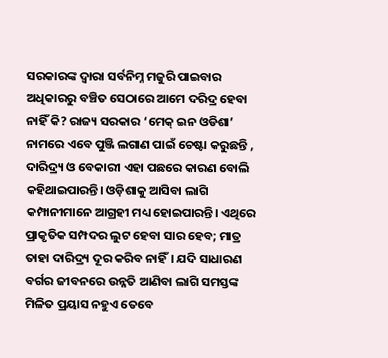ସରକାରଙ୍କ ଦ୍ବାରା ସର୍ବନିମ୍ନ ମଜୁରି ପାଇବାର ଅଧିକାରରୁ ବଞ୍ଚିତ ସେଠାରେ ଆମେ ଦରିଦ୍ର ହେବା ନାହିଁ କି? ରାଜ୍ୟ ସରକାର ‘ମେକ୍‌ ଇନ ଓଡିଶା’ ନାମରେ ଏବେ ପୁଞ୍ଜି ଲଗାଣ ପାଇଁ ଚେଷ୍ଟା କରୁଛନ୍ତି , ଦାରିଦ୍ର୍ୟ ଓ ବେକାରୀ ଏହା ପଛରେ କାରଣ ବୋଲି କହିଥାଇପାରନ୍ତି। ଓଡ଼ିଶାକୁ ଆସିବା ଲାଗି କମ୍ପାନୀମାନେ ଆଗ୍ରହୀ ମଧ୍ୟ ହୋଇପାରନ୍ତି। ଏଥିରେ ପ୍ରାକୃତିକ ସମ୍ପଦର ଲୁଟ ହେବା ସାର ହେବ; ମାତ୍ର ତାହା ଦାରିଦ୍ର୍ୟ ଦୂର କରିବ ନାହିଁ। ଯଦି ସାଧାରଣ ବର୍ଗର ଜୀବନରେ ଉନ୍ନତି ଆଣିବା ଲାଗି ସମସ୍ତଙ୍କ ମିଳିତ ପ୍ରୟାସ ନହୁଏ ତେବେ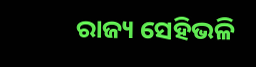ରାଜ୍ୟ ସେହିଭଳି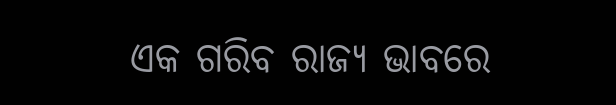ଏକ ଗରିବ ରାଜ୍ୟ ଭାବରେ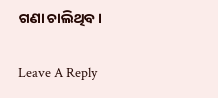ଗଣା ଚାଲିଥିବ।

Leave A Reply